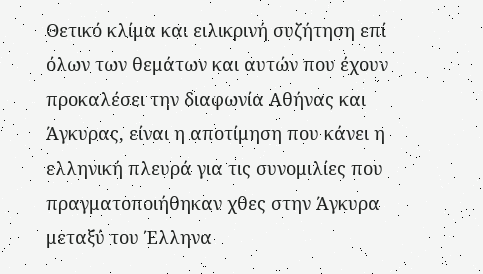Θετικό κλίμα και ειλικρινή συζήτηση επί όλων των θεμάτων και αυτών που έχουν προκαλέσει την διαφωνία Αθήνας και Άγκυρας, είναι η αποτίμηση που κάνει η ελληνική πλευρά για τις συνομιλίες που πραγματοποιήθηκαν χθες στην Άγκυρα μεταξύ του Έλληνα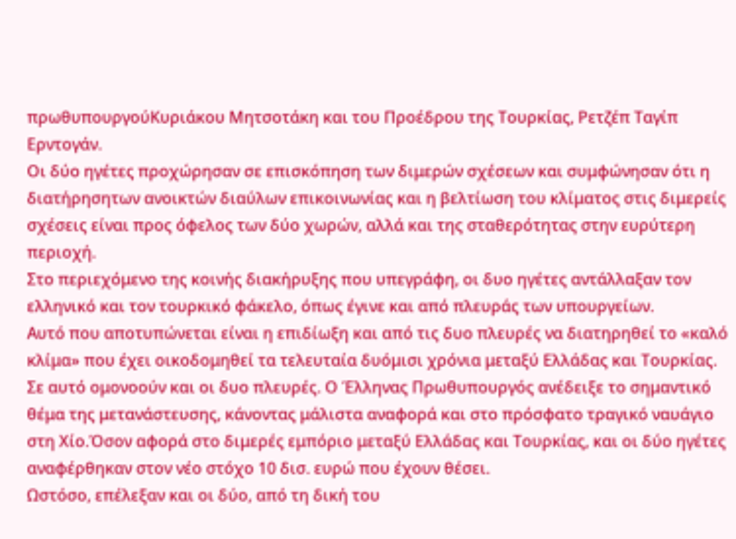πρωθυπουργούΚυριάκου Μητσοτάκη και του Προέδρου της Τουρκίας, Ρετζέπ Ταγίπ Ερντογάν.
Οι δύο ηγέτες προχώρησαν σε επισκόπηση των διμερών σχέσεων και συμφώνησαν ότι η διατήρησητων ανοικτών διαύλων επικοινωνίας και η βελτίωση του κλίματος στις διμερείς σχέσεις είναι προς όφελος των δύο χωρών, αλλά και της σταθερότητας στην ευρύτερη περιοχή.
Στο περιεχόμενο της κοινής διακήρυξης που υπεγράφη, οι δυο ηγέτες αντάλλαξαν τον ελληνικό και τον τουρκικό φάκελο, όπως έγινε και από πλευράς των υπουργείων.
Αυτό που αποτυπώνεται είναι η επιδίωξη και από τις δυο πλευρές να διατηρηθεί το «καλό κλίμα» που έχει οικοδομηθεί τα τελευταία δυόμισι χρόνια μεταξύ Ελλάδας και Τουρκίας.
Σε αυτό ομονοούν και οι δυο πλευρές. Ο Έλληνας Πρωθυπουργός ανέδειξε το σημαντικό θέμα της μετανάστευσης, κάνοντας μάλιστα αναφορά και στο πρόσφατο τραγικό ναυάγιο στη Χίο.Όσον αφορά στο διμερές εμπόριο μεταξύ Ελλάδας και Τουρκίας, και οι δύο ηγέτες αναφέρθηκαν στον νέο στόχο 10 δισ. ευρώ που έχουν θέσει.
Ωστόσο, επέλεξαν και οι δύο, από τη δική του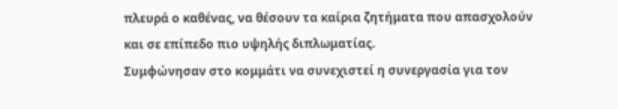πλευρά ο καθένας, να θέσουν τα καίρια ζητήματα που απασχολούν και σε επίπεδο πιο υψηλής διπλωματίας.
Συμφώνησαν στο κομμάτι να συνεχιστεί η συνεργασία για τον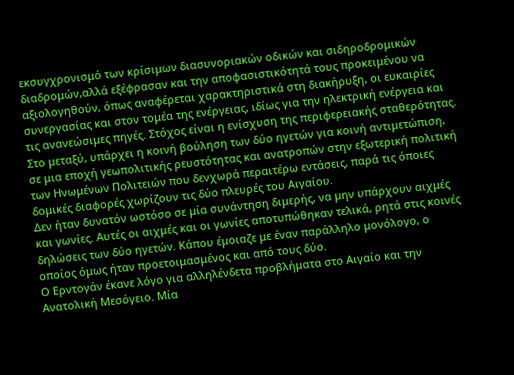εκσυγχρονισμό των κρίσιμων διασυνοριακών οδικών και σιδηροδρομικών διαδρομών,αλλά εξέφρασαν και την αποφασιστικότητά τους προκειμένου να αξιολογηθούν, όπως αναφέρεται χαρακτηριστικά στη διακήρυξη, οι ευκαιρίες συνεργασίας και στον τομέα της ενέργειας, ιδίως για την ηλεκτρική ενέργεια και τις ανανεώσιμες πηγές. Στόχος είναι η ενίσχυση της περιφερειακής σταθερότητας.
Στο μεταξύ, υπάρχει η κοινή βούληση των δύο ηγετών για κοινή αντιμετώπιση, σε μια εποχή γεωπολιτικής ρευστότητας και ανατροπών στην εξωτερική πολιτική των Ηνωμένων Πολιτειών που δενχωρά περαιτέρω εντάσεις, παρά τις όποιες δομικές διαφορές χωρίζουν τις δύο πλευρές του Αιγαίου.
Δεν ήταν δυνατόν ωστόσο σε μία συνάντηση διμερής, να μην υπάρχουν αιχμές και γωνίες. Αυτές οι αιχμές και οι γωνίες αποτυπώθηκαν τελικά, ρητά στις κοινές δηλώσεις των δύο ηγετών. Κάπου έμοιαζε με έναν παράλληλο μονόλογο, ο οποίος όμως ήταν προετοιμασμένος και από τους δύο.
Ο Ερντογάν έκανε λόγο για αλληλένδετα προβλήματα στο Αιγαίο και την Ανατολική Μεσόγειο. Μία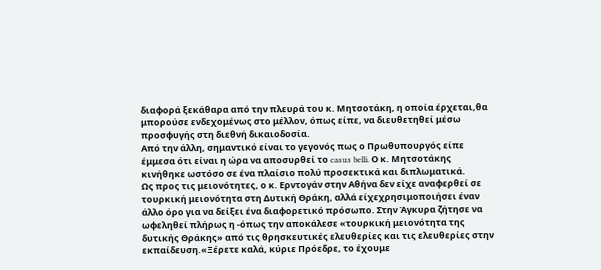διαφορά ξεκάθαρα από την πλευρά του κ. Μητσοτάκη, η οποία έρχεται,θα μπορούσε ενδεχομένως στο μέλλον, όπως είπε, να διευθετηθεί μέσω προσφυγής στη διεθνή δικαιοδοσία.
Από την άλλη, σημαντικό είναι το γεγονός πως ο Πρωθυπουργός είπε έμμεσα ότι είναι η ώρα να αποσυρθεί το casus belli. Ο κ. Μητσοτάκης κινήθηκε ωστόσο σε ένα πλαίσιο πολύ προσεκτικά και διπλωματικά.
Ως προς τις μειονότητες, ο κ. Ερντογάν στην Αθήνα δεν είχε αναφερθεί σε τουρκική μειονότητα στη Δυτική Θράκη, αλλά είχεχρησιμοποιήσει έναν άλλο όρο για να δείξει ένα διαφορετικό πρόσωπο. Στην Άγκυρα ζήτησε να ωφεληθεί πλήρως η -όπως την αποκάλεσε «τουρκική μειονότητα της δυτικής Θράκης» από τις θρησκευτικές ελευθερίες και τις ελευθερίες στην εκπαίδευση.«Ξέρετε καλά, κύριε Πρόεδρε, το έχουμε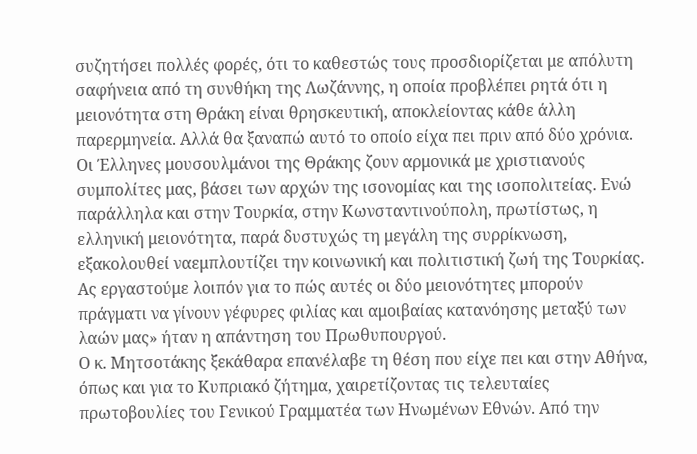συζητήσει πολλές φορές, ότι το καθεστώς τους προσδιορίζεται με απόλυτη σαφήνεια από τη συνθήκη της Λωζάννης, η οποία προβλέπει ρητά ότι η μειονότητα στη Θράκη είναι θρησκευτική, αποκλείοντας κάθε άλλη παρερμηνεία. Αλλά θα ξαναπώ αυτό το οποίο είχα πει πριν από δύο χρόνια. Οι Έλληνες μουσουλμάνοι της Θράκης ζουν αρμονικά με χριστιανούς συμπολίτες μας, βάσει των αρχών της ισονομίας και της ισοπολιτείας. Ενώ παράλληλα και στην Τουρκία, στην Κωνσταντινούπολη, πρωτίστως, η ελληνική μειονότητα, παρά δυστυχώς τη μεγάλη της συρρίκνωση, εξακολουθεί ναεμπλουτίζει την κοινωνική και πολιτιστική ζωή της Τουρκίας. Ας εργαστούμε λοιπόν για το πώς αυτές οι δύο μειονότητες μπορούν πράγματι να γίνουν γέφυρες φιλίας και αμοιβαίας κατανόησης μεταξύ των λαών μας» ήταν η απάντηση του Πρωθυπουργού.
Ο κ. Μητσοτάκης ξεκάθαρα επανέλαβε τη θέση που είχε πει και στην Αθήνα, όπως και για το Κυπριακό ζήτημα, χαιρετίζοντας τις τελευταίες πρωτοβουλίες του Γενικού Γραμματέα των Ηνωμένων Εθνών. Από την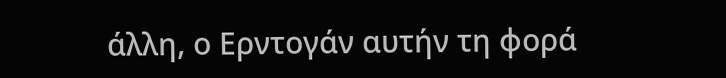άλλη, ο Ερντογάν αυτήν τη φορά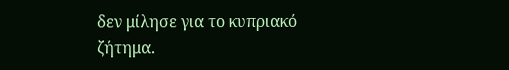δεν μίλησε για το κυπριακό ζήτημα.